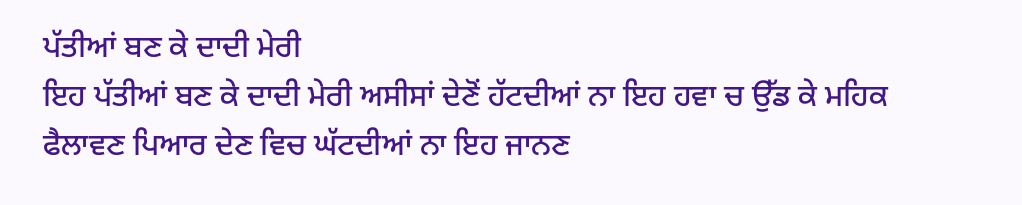ਪੱਤੀਆਂ ਬਣ ਕੇ ਦਾਦੀ ਮੇਰੀ
ਇਹ ਪੱਤੀਆਂ ਬਣ ਕੇ ਦਾਦੀ ਮੇਰੀ ਅਸੀਸਾਂ ਦੇਣੋਂ ਹੱਟਦੀਆਂ ਨਾ ਇਹ ਹਵਾ ਚ ਉੱਡ ਕੇ ਮਹਿਕ ਫੈਲਾਵਣ ਪਿਆਰ ਦੇਣ ਵਿਚ ਘੱਟਦੀਆਂ ਨਾ ਇਹ ਜਾਨਣ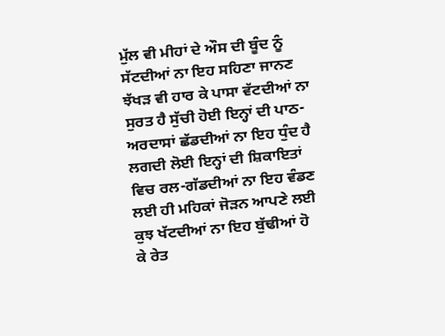ਮੁੱਲ ਵੀ ਮੀਹਾਂ ਦੇ ਔਸ ਦੀ ਬੂੰਦ ਨੂੰ ਸੱਟਦੀਆਂ ਨਾ ਇਹ ਸਹਿਣਾ ਜਾਨਣ ਝੱਖੜ ਵੀ ਹਾਰ ਕੇ ਪਾਸਾ ਵੱਟਦੀਆਂ ਨਾ ਸੁਰਤ ਹੈ ਸੁੱਚੀ ਹੋਈ ਇਨ੍ਹਾਂ ਦੀ ਪਾਠ-ਅਰਦਾਸਾਂ ਛੱਡਦੀਆਂ ਨਾ ਇਹ ਧੁੰਦ ਹੈ ਲਗਦੀ ਲੋਈ ਇਨ੍ਹਾਂ ਦੀ ਸ਼ਿਕਾਇਤਾਂ ਵਿਚ ਰਲ-ਗੱਡਦੀਆਂ ਨਾ ਇਹ ਵੰਡਣ ਲਈ ਹੀ ਮਹਿਕਾਂ ਜੋੜਨ ਆਪਣੇ ਲਈ ਕੁਝ ਖੱਟਦੀਆਂ ਨਾ ਇਹ ਬੁੱਢੀਆਂ ਹੋ ਕੇ ਰੇਤ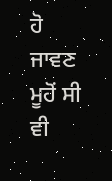ਹੋ ਜਾਵਣ ਮੂਹੋਂ ਸੀ ਵੀ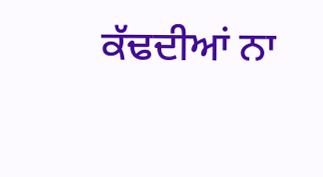ਕੱਢਦੀਆਂ ਨਾ